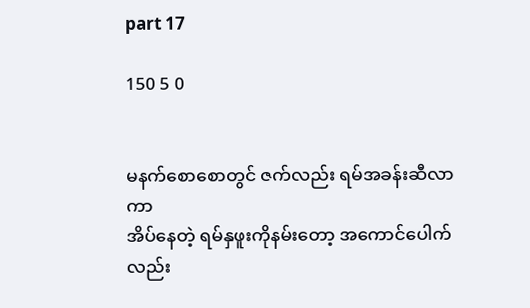part 17

150 5 0


မနက်စောစောတွင် ဇက်လည်း ရမ်အခန်းဆီလာကာ
အိပ်နေတဲ့ ရမ်နှဖူးကိုနမ်းတော့ အကောင်ပေါက်လည်း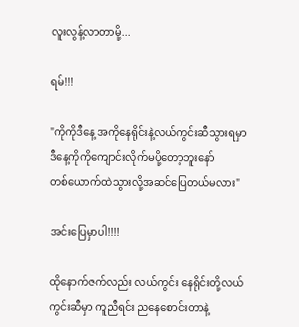လူးလွန့်လာတာမို့...

ရမ်!!!

"ကိုကိုဒီနေ့ အကိုနေရိုင်းနဲ့လယ်ကွင်းဆီသွားရမှာ
ဒီနေ့ကိုကိုကျောင်းလိုက်မပို့တော့ဘူးနော်
တစ်ယောက်ထဲသွားလို့အဆင်ပြေတယ်မလား"

အင်းပြေမှာပါ!!!!

ထိုနောက်ဇက်လည်း လယ်ကွင်း နေရိုင်းတို့လယ်ကွင်းဆီမှာ ကူညီရင်း ညနေစောင်းတာနဲ့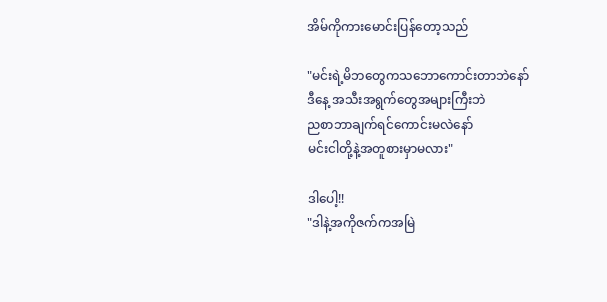အိမ်ကိုကားမောင်းပြန်တော့သည်

"မင်းရဲ့မိဘတွေကသဘောကောင်းတာဘဲနော်
ဒီနေ့ အသီးအရွက်တွေအများကြီးဘဲ
ညစာဘာချက်ရင်ကောင်းမလဲနော်
မင်းငါတို့နဲ့အတူစားမှာမလား"

ဒါပေါ့!!
"ဒါနဲ့အကိုဇက်ကအမြဲ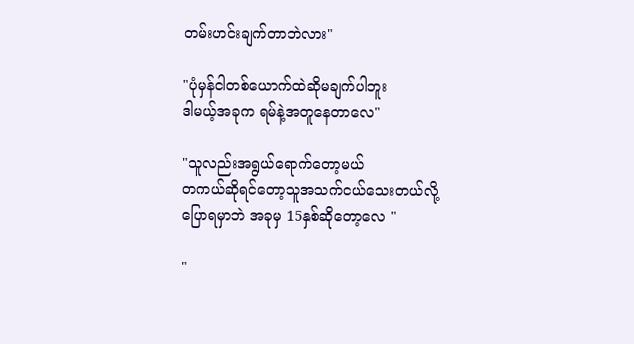တမ်းဟင်းချက်တာဘဲလား"

"ပုံမှန်ငါတစ်‌ယောက်ထဲဆိုမချက်ပါဘူး
ဒါမယ့်အခုက ရမ်နဲ့အတူနေတာလေ"

"သူလည်းအရွယ်ရောက်တော့မယ်
တကယ်ဆိုရင်တော့သူအသက်ငယ်သေးတယ်လို့
ပြောရမှာဘဲ အခုမှ 15နှစ်ဆိုတော့လေ "

"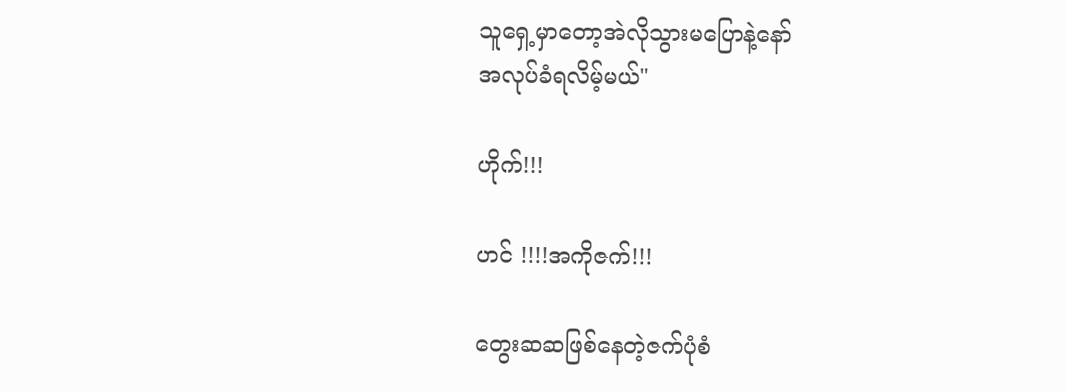သူရှေ့မှာတော့အဲလိုသွားမပြောနဲ့နော်
အလုပ်ခံရလိမ့်မယ်"

ဟိုက်!!!

ဟင် !!!!အကိုဇက်!!!

တွေးဆဆဖြစ်နေတဲ့ဇက်ပုံစံ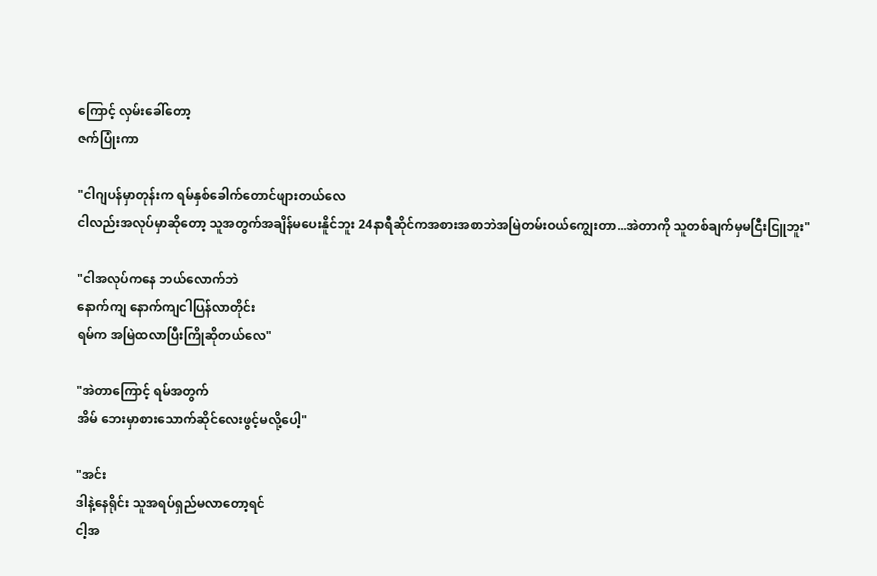ကြောင့် လှမ်းခေါ်တော့
ဇက်ပြုံးကာ

"ငါဂျပန်မှာတုန်းက ရမ်နှစ်ခေါက်တောင်ဖျားတယ်လေ
ငါလည်းအလုပ်မှာဆိုတော့ သူအတွက်အချိန်မပေးနိူင်ဘူး 24နာရီဆိုင်ကအစားအစာဘဲအမြဲတမ်းဝယ်ကျွေးတာ...အဲတာကို သူတစ်ချက်မှမငြီးငြူဘူး"

"ငါအလုပ်ကနေ ဘယ်လောက်ဘဲ
နောက်ကျ နောက်ကျငါပြန်လာတိုင်း
ရမ်က အမြဲထလာပြီးကြိုဆိုတယ်လေ"

"အဲတာကြောင့် ရမ်အတွက်
အိမ်‌ ဘေးမှာစားသောက်ဆိုင်လေးဖွင့်မလို့ပေါ့"

"အင်း
ဒါနဲ့နေရိုင်း သူအရပ်ရှည်မလာတော့ရင်
ငါ့အ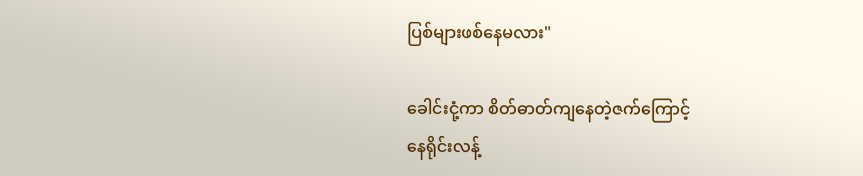ပြစ်များဖစ်နေမလား"

ခေါင်း‌ငုံ့ကာ စိတ်ဓာတ်ကျနေတဲ့ဇက်ကြောင့်
နေရိုင်းလန့်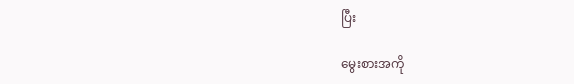ပြီး

မွေးစားအကို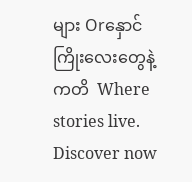များ Orနှောင်ကြိုးလေးတွေနဲ့ကတိ  Where stories live. Discover now